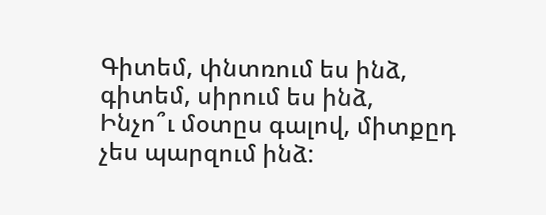Գիտեմ, փնտռում ես ինձ, գիտեմ, սիրում ես ինձ,
Ինչո՞ւ մօտըս գալով, միտքըդ չես պարզում ինձ: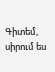Գիտեմ, սիրում ես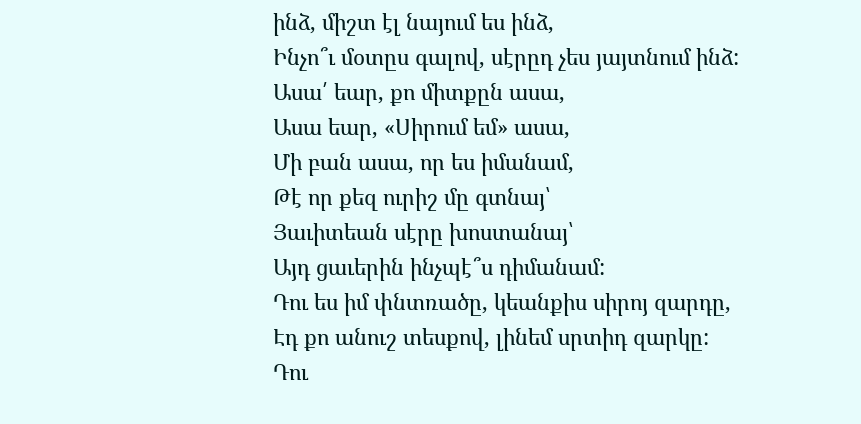ինձ, միշտ էլ նայում ես ինձ,
Ինչո՞ւ մօտըս գալով, սէրըդ չես յայտնում ինձ:
Ասա՛ եար, քո միտքըն ասա,
Ասա եար, «Սիրում եմ» ասա,
Մի բան ասա, որ ես իմանամ,
Թէ որ քեզ ուրիշ մը գտնայ՝
Յաւիտեան սէրը խոստանայ՝
Այդ ցաւերին ինչպէ՞ս դիմանամ:
Դու ես իմ փնտռածը, կեանքիս սիրոյ զարդը,
Էդ քո անուշ տեսքով, լինեմ սրտիդ զարկը:
Դու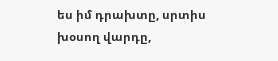ես իմ դրախտը, սրտիս խօսող վարդը,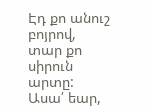Էդ քո անուշ բոյրով, տար քո սիրուն արտը:
Ասա՛ եար,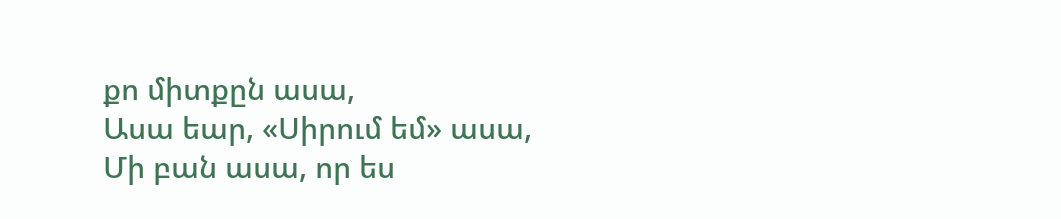քո միտքըն ասա,
Ասա եար, «Սիրում եմ» ասա,
Մի բան ասա, որ ես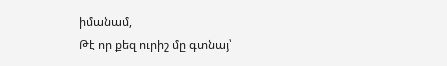իմանամ,
Թէ որ քեզ ուրիշ մը գտնայ՝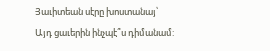Յաւիտեան սէրը խոստանայ՝
Այդ ցաւերին ինչպէ՞ս դիմանամ: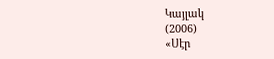Կայլակ
(2006)
«Սէր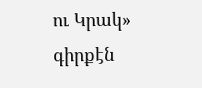ու Կրակ» գիրքէն